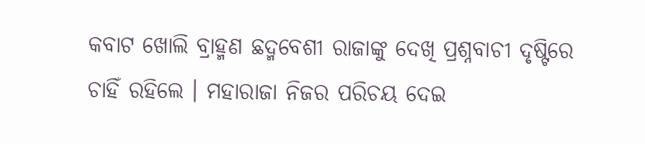କବାଟ ଖୋଲି ବ୍ରାହ୍ମଣ ଛଦ୍ମବେଶୀ ରାଜାଙ୍କୁ ଦେଖି ପ୍ରଶ୍ନବାଚୀ ଦୃଷ୍ଟିରେ ଚାହିଁ ରହିଲେ । ମହାରାଜା ନିଜର ପରିଚୟ ଦେଇ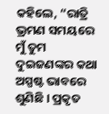କହିଲେ, “ରାତ୍ରି ଭ୍ରମଣ ସମୟରେ ମୁଁ ତୁମ ଦୁଇଜଣଙ୍କର କଥା ଅସ୍ପଷ୍ଟ ଭାବରେ ଶୁଣିଛି । ପ୍ରକୃତ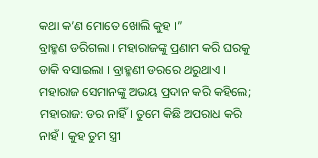କଥା କ’ଣ ମୋତେ ଖୋଲି କୁହ ।”
ବ୍ରାହ୍ମଣ ଡରିଗଲା । ମହାରାଜଙ୍କୁ ପ୍ରଣାମ କରି ଘରକୁ ଡାକି ବସାଇଲା । ବ୍ରାହ୍ମଣୀ ଡରରେ ଥରୁଥାଏ । ମହାରାଜ ସେମାନଙ୍କୁ ଅଭୟ ପ୍ରଦାନ କରି କହିଲେ;
ମହାରାଜ: ଡର ନାହିଁ । ତୁମେ କିଛି ଅପରାଧ କରି ନାହଁ । କୁହ ତୁମ ସ୍ତ୍ରୀ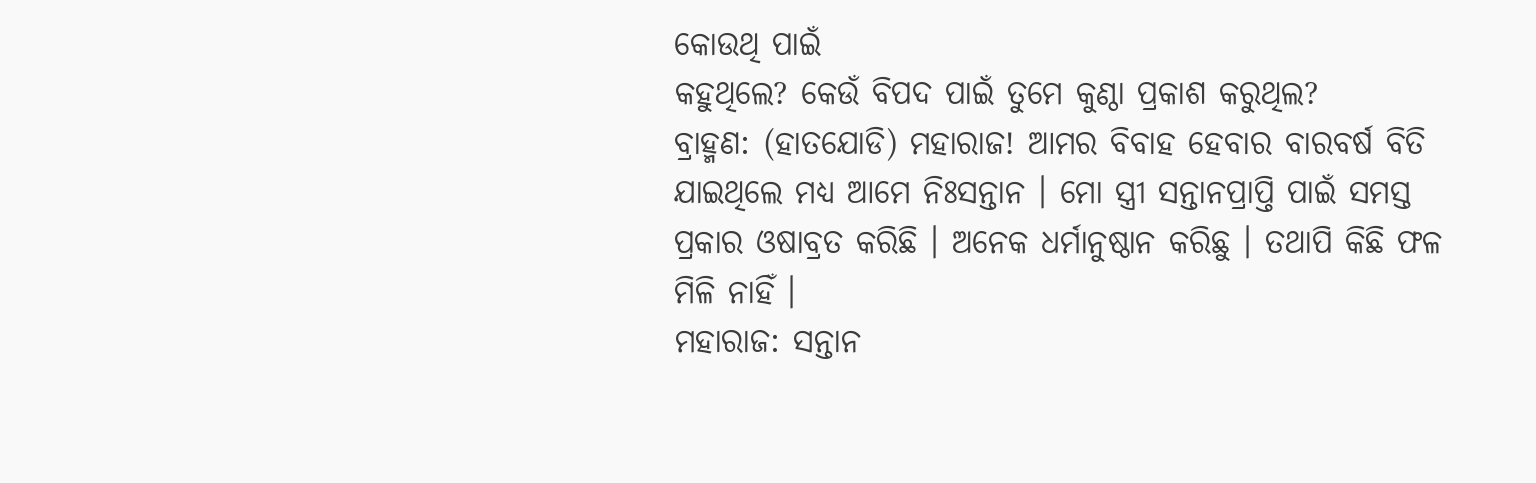କୋଉଥି ପାଇଁ
କହୁଥିଲେ? କେଉଁ ବିପଦ ପାଇଁ ତୁମେ କୁଣ୍ଠା ପ୍ରକାଶ କରୁଥିଲ?
ବ୍ରାହ୍ମଣ: (ହାତଯୋଡି) ମହାରାଜ! ଆମର ବିବାହ ହେବାର ବାରବର୍ଷ ବିତି
ଯାଇଥିଲେ ମଧ୍ୟ ଆମେ ନିଃସନ୍ତାନ । ମୋ ସ୍ତ୍ରୀ ସନ୍ତାନପ୍ରାପ୍ତି ପାଇଁ ସମସ୍ତ
ପ୍ରକାର ଓଷାବ୍ରତ କରିଛି । ଅନେକ ଧର୍ମାନୁଷ୍ଠାନ କରିଛୁ । ତଥାପି କିଛି ଫଳ
ମିଳି ନାହିଁ ।
ମହାରାଜ: ସନ୍ତାନ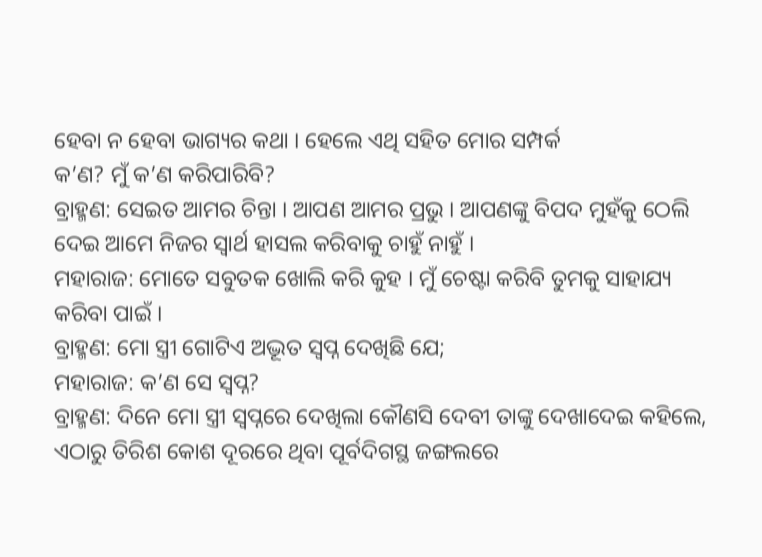ହେବା ନ ହେବା ଭାଗ୍ୟର କଥା । ହେଲେ ଏଥି ସହିତ ମୋର ସମ୍ପର୍କ
କ’ଣ? ମୁଁ କ’ଣ କରିପାରିବି?
ବ୍ରାହ୍ମଣ: ସେଇତ ଆମର ଚିନ୍ତା । ଆପଣ ଆମର ପ୍ରଭୁ । ଆପଣଙ୍କୁ ବିପଦ ମୁହଁକୁ ଠେଲି
ଦେଇ ଆମେ ନିଜର ସ୍ୱାର୍ଥ ହାସଲ କରିବାକୁ ଚାହୁଁ ନାହୁଁ ।
ମହାରାଜ: ମୋତେ ସବୁତକ ଖୋଲି କରି କୁହ । ମୁଁ ଚେଷ୍ଟା କରିବି ତୁମକୁ ସାହାଯ୍ୟ
କରିବା ପାଇଁ ।
ବ୍ରାହ୍ମଣ: ମୋ ସ୍ତ୍ରୀ ଗୋଟିଏ ଅଦ୍ଭୂତ ସ୍ୱପ୍ନ ଦେଖିଛି ଯେ;
ମହାରାଜ: କ’ଣ ସେ ସ୍ୱପ୍ନ?
ବ୍ରାହ୍ମଣ: ଦିନେ ମୋ ସ୍ତ୍ରୀ ସ୍ୱପ୍ନରେ ଦେଖିଲା କୌଣସି ଦେବୀ ତାଙ୍କୁ ଦେଖାଦେଇ କହିଲେ,
ଏଠାରୁ ତିରିଶ କୋଶ ଦୂରରେ ଥିବା ପୂର୍ବଦିଗସ୍ଥ ଜଙ୍ଗଲରେ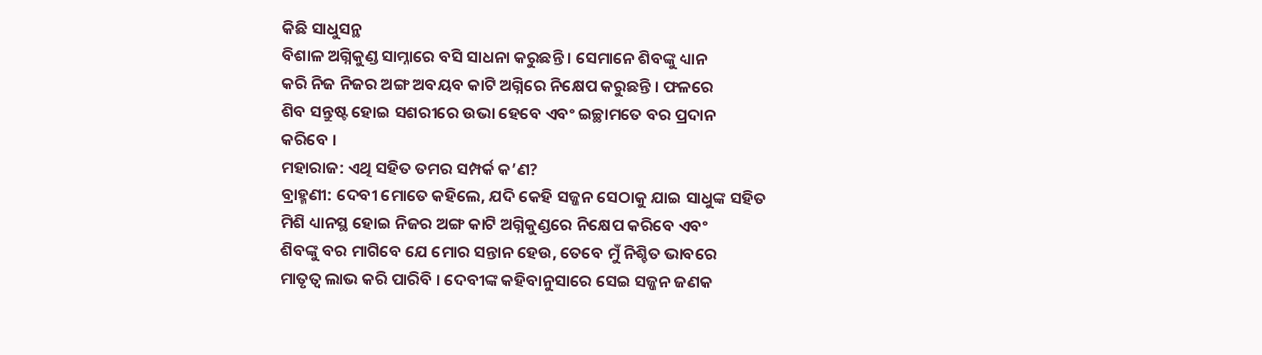କିଛି ସାଧୁସନ୍ଥ
ବିଶାଳ ଅଗ୍ନିକୁଣ୍ଡ ସାମ୍ନାରେ ବସି ସାଧନା କରୁଛନ୍ତି । ସେମାନେ ଶିବଙ୍କୁ ଧ୍ୟାନ
କରି ନିଜ ନିଜର ଅଙ୍ଗ ଅବୟବ କାଟି ଅଗ୍ନିରେ ନିକ୍ଷେପ କରୁଛନ୍ତି । ଫଳରେ
ଶିବ ସନ୍ତୁଷ୍ଟ ହୋଇ ସଶରୀରେ ଉଭା ହେବେ ଏବଂ ଇଚ୍ଛାମତେ ବର ପ୍ରଦାନ
କରିବେ ।
ମହାରାଜ: ଏଥି ସହିତ ତମର ସମ୍ପର୍କ କ’ଣ?
ବ୍ରାହ୍ମଣୀ: ଦେବୀ ମୋତେ କହିଲେ, ଯଦି କେହି ସଜ୍ଜନ ସେଠାକୁ ଯାଇ ସାଧୁଙ୍କ ସହିତ
ମିଶି ଧ୍ୟାନସ୍ଥ ହୋଇ ନିଜର ଅଙ୍ଗ କାଟି ଅଗ୍ନିକୁଣ୍ଡରେ ନିକ୍ଷେପ କରିବେ ଏବଂ
ଶିବଙ୍କୁ ବର ମାଗିବେ ଯେ ମୋର ସନ୍ତାନ ହେଉ, ତେବେ ମୁଁ ନିଶ୍ଚିତ ଭାବରେ
ମାତୃତ୍ୱ ଲାଭ କରି ପାରିବି । ଦେବୀଙ୍କ କହିବାନୁସାରେ ସେଇ ସଜ୍ଜନ ଜଣକ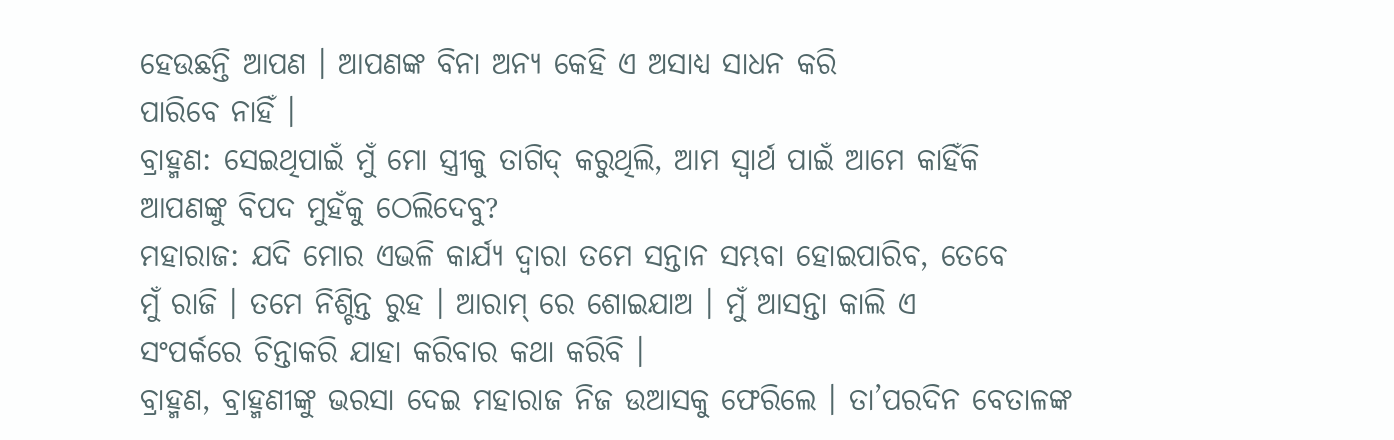ହେଉଛନ୍ତି ଆପଣ । ଆପଣଙ୍କ ବିନା ଅନ୍ୟ କେହି ଏ ଅସାଧ୍ୟ ସାଧନ କରି
ପାରିବେ ନାହିଁ ।
ବ୍ରାହ୍ମଣ: ସେଇଥିପାଇଁ ମୁଁ ମୋ ସ୍ତ୍ରୀକୁ ତାଗିଦ୍ କରୁଥିଲି, ଆମ ସ୍ୱାର୍ଥ ପାଇଁ ଆମେ କାହିଁକି
ଆପଣଙ୍କୁ ବିପଦ ମୁହଁକୁ ଠେଲିଦେବୁ?
ମହାରାଜ: ଯଦି ମୋର ଏଭଳି କାର୍ଯ୍ୟ ଦ୍ୱାରା ତମେ ସନ୍ତାନ ସମ୍ଭବା ହୋଇପାରିବ, ତେବେ
ମୁଁ ରାଜି । ତମେ ନିଶ୍ଚିନ୍ତ ରୁହ । ଆରାମ୍ ରେ ଶୋଇଯାଅ । ମୁଁ ଆସନ୍ତା କାଲି ଏ
ସଂପର୍କରେ ଚିନ୍ତାକରି ଯାହା କରିବାର କଥା କରିବି ।
ବ୍ରାହ୍ମଣ, ବ୍ରାହ୍ମଣୀଙ୍କୁ ଭରସା ଦେଇ ମହାରାଜ ନିଜ ଉଆସକୁ ଫେରିଲେ । ତା’ପରଦିନ ବେତାଳଙ୍କ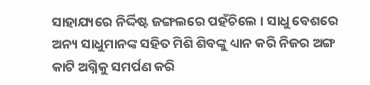ସାହାଯ୍ୟରେ ନିର୍ଦ୍ଦିଷ୍ଟ ଜଙ୍ଗଲରେ ପହଁଚିଲେ । ସାଧୁ ବେଶରେ ଅନ୍ୟ ସାଧୁମାନଙ୍କ ସହିତ ମିଶି ଶିବଙ୍କୁ ଧ୍ୟାନ କରି ନିଜର ଅଙ୍ଗ କାଟି ଅଗ୍ନିକୁ ସମର୍ପଣ କରି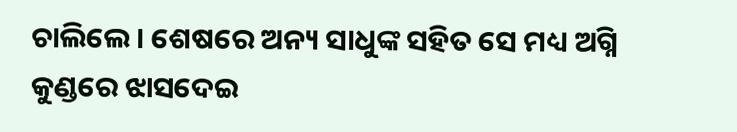ଚାଲିଲେ । ଶେଷରେ ଅନ୍ୟ ସାଧୁଙ୍କ ସହିତ ସେ ମଧ୍ୟ ଅଗ୍ନି କୁଣ୍ଡରେ ଝାସଦେଇ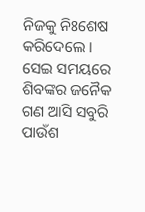ନିଜକୁ ନିଃଶେଷ କରିଦେଲେ ।
ସେଇ ସମୟରେ ଶିବଙ୍କର ଜନୈକ ଗଣ ଆସି ସବୁରି ପାଉଁଶ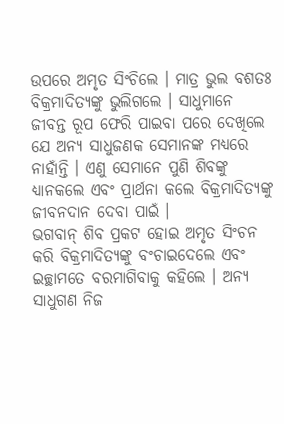ଉପରେ ଅମୃତ ସିଂଚିଲେ । ମାତ୍ର ଭୁଲ ବଶତଃ ବିକ୍ରମାଦିତ୍ୟଙ୍କୁ ଭୁଲିଗଲେ । ସାଧୁମାନେ ଜୀବନ୍ତ ରୂପ ଫେରି ପାଇବା ପରେ ଦେଖିଲେ ଯେ ଅନ୍ୟ ସାଧୁଜଣକ ସେମାନଙ୍କ ମଧ୍ୟରେ ନାହାଁନ୍ତି । ଏଣୁ ସେମାନେ ପୁଣି ଶିବଙ୍କୁ ଧ୍ୟାନକଲେ ଏବଂ ପ୍ରାର୍ଥନା କଲେ ବିକ୍ରମାଦିତ୍ୟଙ୍କୁ ଜୀବନଦାନ ଦେବା ପାଇଁ ।
ଭଗବାନ୍ ଶିବ ପ୍ରକଟ ହୋଇ ଅମୃତ ସିଂଚନ କରି ବିକ୍ରମାଦିତ୍ୟଙ୍କୁ ବଂଚାଇଦେଲେ ଏବଂ ଇଚ୍ଛାମତେ ବରମାଗିବାକୁ କହିଲେ । ଅନ୍ୟ ସାଧୁଗଣ ନିଜ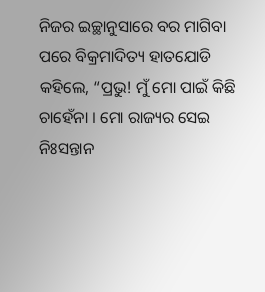ନିଜର ଇଚ୍ଛାନୁସାରେ ବର ମାଗିବା ପରେ ବିକ୍ରମାଦିତ୍ୟ ହାତଯୋଡି କହିଲେ, “ପ୍ରଭୁ! ମୁଁ ମୋ ପାଇଁ କିଛି ଚାହେଁନା । ମୋ ରାଜ୍ୟର ସେଇ ନିଃସନ୍ତାନ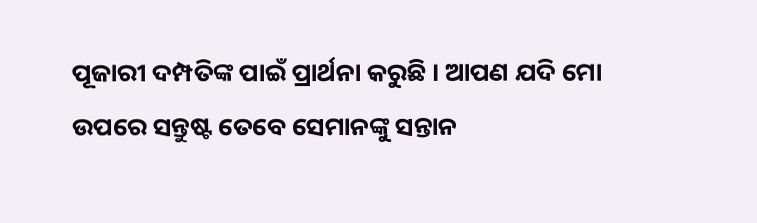ପୂଜାରୀ ଦମ୍ପତିଙ୍କ ପାଇଁ ପ୍ରାର୍ଥନା କରୁଛି । ଆପଣ ଯଦି ମୋ ଉପରେ ସନ୍ତୁଷ୍ଟ ତେବେ ସେମାନଙ୍କୁ ସନ୍ତାନ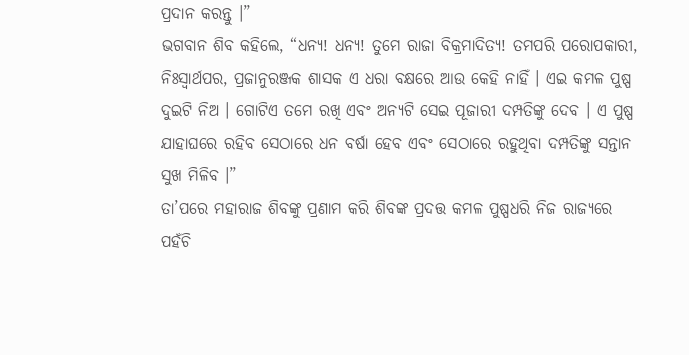ପ୍ରଦାନ କରନ୍ତୁ ।”
ଭଗବାନ ଶିବ କହିଲେ, “ଧନ୍ୟ! ଧନ୍ୟ! ତୁମେ ରାଜା ବିକ୍ରମାଦିତ୍ୟ! ତମପରି ପରୋପକାରୀ, ନିଃସ୍ୱାର୍ଥପର, ପ୍ରଜାନୁରଞ୍ଜକ ଶାସକ ଏ ଧରା ବକ୍ଷରେ ଆଉ କେହି ନାହିଁ । ଏଇ କମଳ ପୁଷ୍ପ ଦୁଇଟି ନିଅ । ଗୋଟିଏ ତମେ ରଖି ଏବଂ ଅନ୍ୟଟି ସେଇ ପୂଜାରୀ ଦମ୍ପତିଙ୍କୁ ଦେବ । ଏ ପୁଷ୍ପ ଯାହାଘରେ ରହିବ ସେଠାରେ ଧନ ବର୍ଷା ହେବ ଏବଂ ସେଠାରେ ରହୁଥିବା ଦମ୍ପତିଙ୍କୁ ସନ୍ତାନ ସୁଖ ମିଳିବ ।”
ତା’ପରେ ମହାରାଜ ଶିବଙ୍କୁ ପ୍ରଣାମ କରି ଶିବଙ୍କ ପ୍ରଦତ୍ତ କମଳ ପୁଷ୍ପଧରି ନିଜ ରାଜ୍ୟରେ ପହଁଚି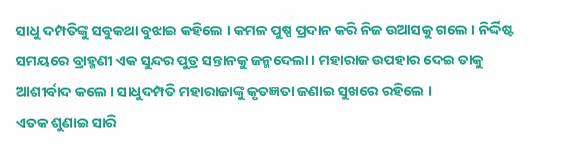ସାଧୁ ଦମ୍ପତିଙ୍କୁ ସବୁକଥା ବୁଝାଇ କହିଲେ । କମଳ ପୁଷ୍ପ ପ୍ରଦାନ କରି ନିଜ ଉଆସକୁ ଗଲେ । ନିର୍ଦ୍ଦିଷ୍ଟ ସମୟରେ ବ୍ରାହ୍ମଣୀ ଏକ ସୁନ୍ଦର ପୁତ୍ର ସନ୍ତାନକୁ ଜନ୍ମଦେଲା । ମହାରାଜ ଉପହାର ଦେଇ ତାକୁ ଆଶୀର୍ବାଦ କଲେ । ସାଧୁଦମ୍ପତି ମହାରାଜାଙ୍କୁ କୃତଜ୍ଞତା ଜଣାଇ ସୁଖରେ ରହିଲେ ।
ଏତକ ଶୁଣାଇ ସାରି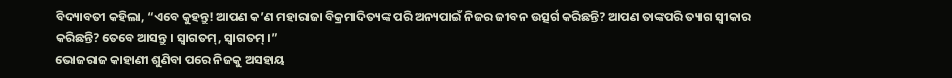ବିଦ୍ୟାବତୀ କହିଲା, “ଏବେ କୁହନ୍ତୁ! ଆପଣ କ’ଣ ମହାରାଜା ବିକ୍ରମାଦିତ୍ୟଙ୍କ ପରି ଅନ୍ୟପାଇଁ ନିଜର ଜୀବନ ଉତ୍ସର୍ଗ କରିଛନ୍ତି? ଆପଣ ତାଙ୍କପରି ତ୍ୟାଗ ସ୍ୱୀକାର କରିଛନ୍ତି? ତେବେ ଆସନ୍ତୁ । ସ୍ୱାଗତମ୍, ସ୍ୱାଗତମ୍ ।”
ଭୋଜରାଜ କାହାଣୀ ଶୁଣିବା ପରେ ନିଜକୁ ଅସହାୟ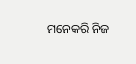ମନେକରି ନିଜ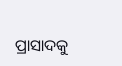ପ୍ରାସାଦକୁ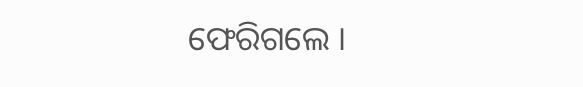ଫେରିଗଲେ ।